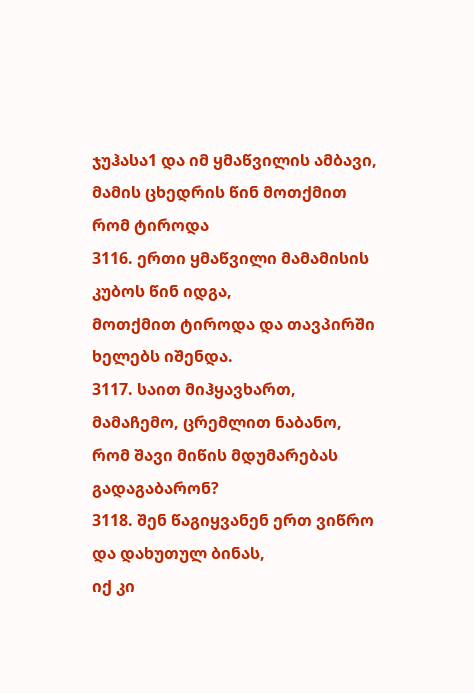ჯუჰასა1 და იმ ყმაწვილის ამბავი, მამის ცხედრის წინ მოთქმით რომ ტიროდა
3116. ერთი ყმაწვილი მამამისის კუბოს წინ იდგა,
მოთქმით ტიროდა და თავპირში ხელებს იშენდა.
3117. საით მიჰყავხართ, მამაჩემო, ცრემლით ნაბანო,
რომ შავი მიწის მდუმარებას გადაგაბარონ?
3118. შენ წაგიყვანენ ერთ ვიწრო და დახუთულ ბინას,
იქ კი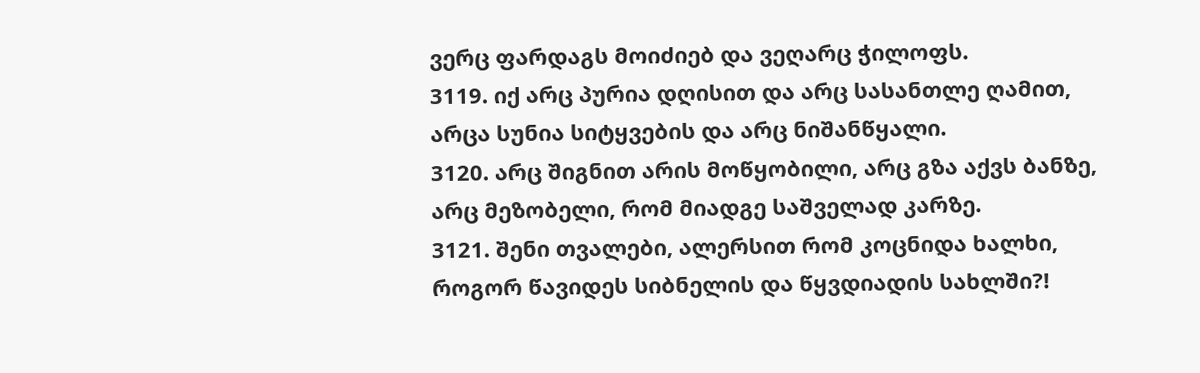ვერც ფარდაგს მოიძიებ და ვეღარც ჭილოფს.
3119. იქ არც პურია დღისით და არც სასანთლე ღამით,
არცა სუნია სიტყვების და არც ნიშანწყალი.
3120. არც შიგნით არის მოწყობილი, არც გზა აქვს ბანზე,
არც მეზობელი, რომ მიადგე საშველად კარზე.
3121. შენი თვალები, ალერსით რომ კოცნიდა ხალხი,
როგორ წავიდეს სიბნელის და წყვდიადის სახლში?!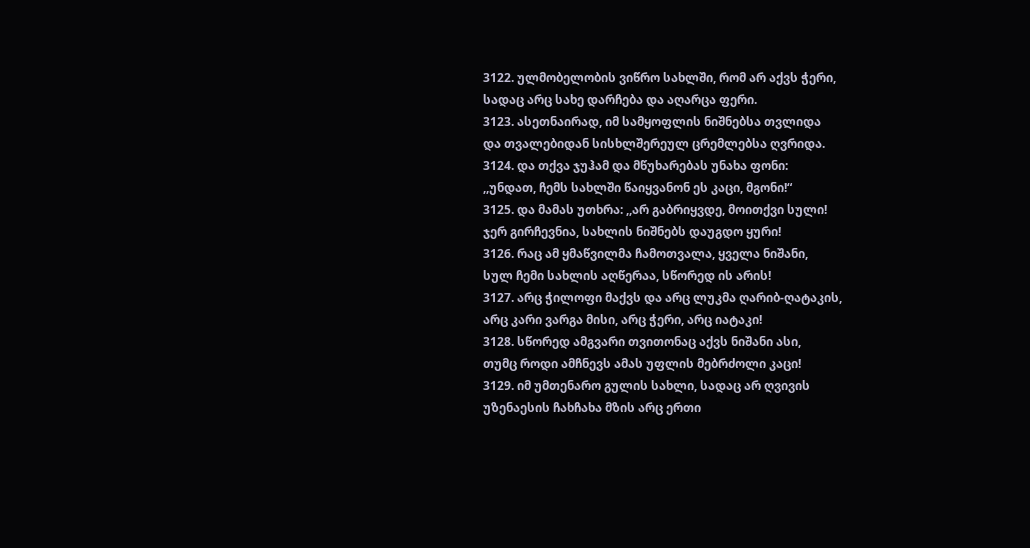3122. ულმობელობის ვიწრო სახლში, რომ არ აქვს ჭერი,
სადაც არც სახე დარჩება და აღარცა ფერი.
3123. ასეთნაირად, იმ სამყოფლის ნიშნებსა თვლიდა
და თვალებიდან სისხლშერეულ ცრემლებსა ღვრიდა.
3124. და თქვა ჯუჰამ და მწუხარებას უნახა ფონი:
,,უნდათ, ჩემს სახლში წაიყვანონ ეს კაცი, მგონი!“
3125. და მამას უთხრა: ,,არ გაბრიყვდე, მოითქვი სული!
ჯერ გირჩევნია, სახლის ნიშნებს დაუგდო ყური!
3126. რაც ამ ყმაწვილმა ჩამოთვალა, ყველა ნიშანი,
სულ ჩემი სახლის აღწერაა, სწორედ ის არის!
3127. არც ჭილოფი მაქვს და არც ლუკმა ღარიბ-ღატაკის,
არც კარი ვარგა მისი, არც ჭერი, არც იატაკი!
3128. სწორედ ამგვარი თვითონაც აქვს ნიშანი ასი,
თუმც როდი ამჩნევს ამას უფლის მებრძოლი კაცი!
3129. იმ უმთენარო გულის სახლი, სადაც არ ღვივის
უზენაესის ჩახჩახა მზის არც ერთი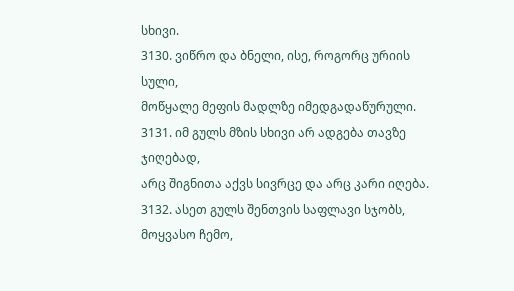სხივი.
3130. ვიწრო და ბნელი, ისე, როგორც ურიის სული,
მოწყალე მეფის მადლზე იმედგადაწურული.
3131. იმ გულს მზის სხივი არ ადგება თავზე ჯიღებად,
არც შიგნითა აქვს სივრცე და არც კარი იღება.
3132. ასეთ გულს შენთვის საფლავი სჯობს, მოყვასო ჩემო,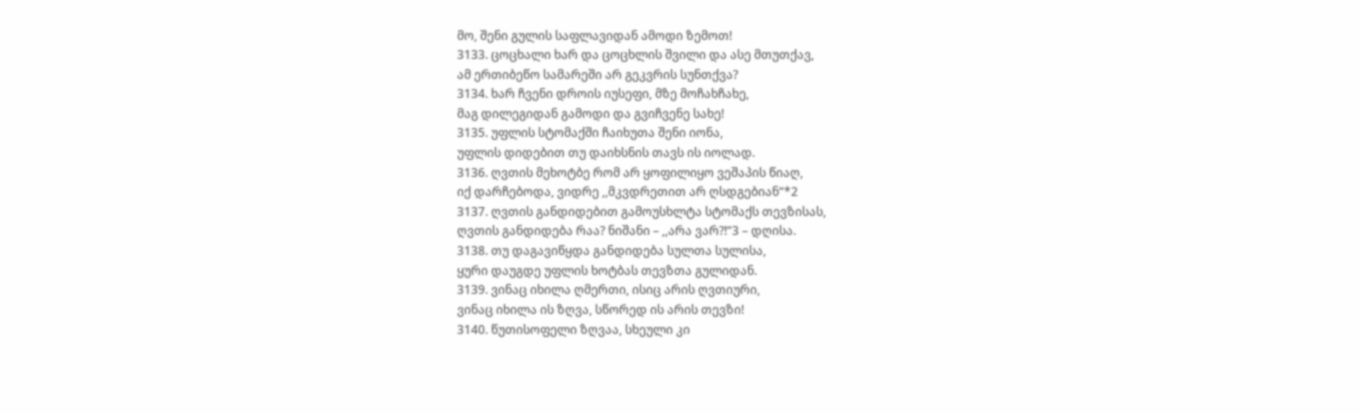მო, შენი გულის საფლავიდან ამოდი ზემოთ!
3133. ცოცხალი ხარ და ცოცხლის შვილი და ასე მთუთქავ,
ამ ერთიბეწო სამარეში არ გეკვრის სუნთქვა?
3134. ხარ ჩვენი დროის იუსეფი, მზე მოჩახჩახე,
მაგ დილეგიდან გამოდი და გვიჩვენე სახე!
3135. უფლის სტომაქში ჩაიხუთა შენი იონა,
უფლის დიდებით თუ დაიხსნის თავს ის იოლად.
3136. ღვთის მეხოტბე რომ არ ყოფილიყო ვეშაპის წიაღ,
იქ დარჩებოდა, ვიდრე ,,მკვდრეთით არ ღსდგებიან“*2
3137. ღვთის განდიდებით გამოუსხლტა სტომაქს თევზისას,
ღვთის განდიდება რაა? ნიშანი – ,,არა ვარ?!“3 – დღისა.
3138. თუ დაგავიწყდა განდიდება სულთა სულისა,
ყური დაუგდე უფლის ხოტბას თევზთა გულიდან.
3139. ვინაც იხილა ღმერთი, ისიც არის ღვთიური,
ვინაც იხილა ის ზღვა, სწორედ ის არის თევზი!
3140. წუთისოფელი ზღვაა, სხეული კი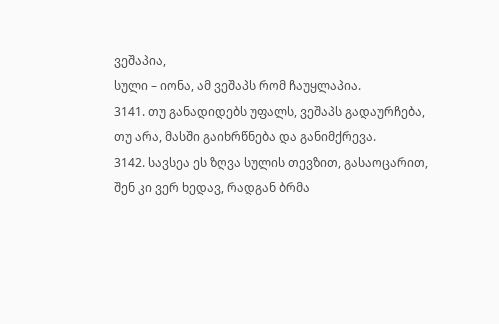ვეშაპია,
სული – იონა, ამ ვეშაპს რომ ჩაუყლაპია.
3141. თუ განადიდებს უფალს, ვეშაპს გადაურჩება,
თუ არა, მასში გაიხრწნება და განიმქრევა.
3142. სავსეა ეს ზღვა სულის თევზით, გასაოცარით,
შენ კი ვერ ხედავ, რადგან ბრმა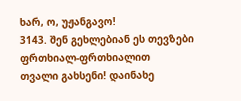ხარ, ო, უჟანგავო!
3143. შენ გეხლებიან ეს თევზები ფრთხიალ-ფრთხიალით
თვალი გახსენი! დაინახე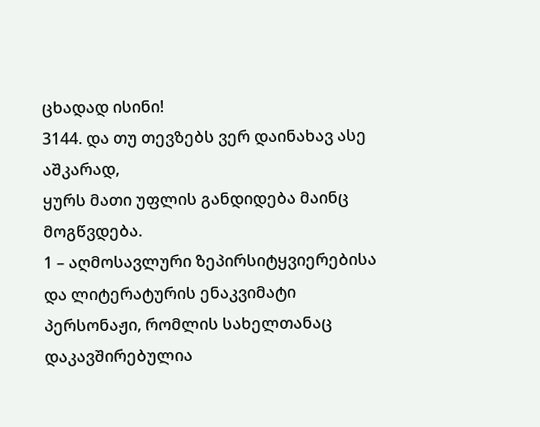ცხადად ისინი!
3144. და თუ თევზებს ვერ დაინახავ ასე აშკარად,
ყურს მათი უფლის განდიდება მაინც მოგწვდება.
1 – აღმოსავლური ზეპირსიტყვიერებისა და ლიტერატურის ენაკვიმატი პერსონაჟი, რომლის სახელთანაც დაკავშირებულია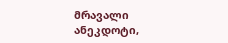მრავალი ანეკდოტი,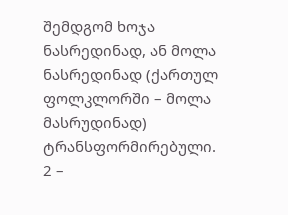შემდგომ ხოჯა ნასრედინად, ან მოლა ნასრედინად (ქართულ ფოლკლორში – მოლა მასრუდინად) ტრანსფორმირებული.
2 –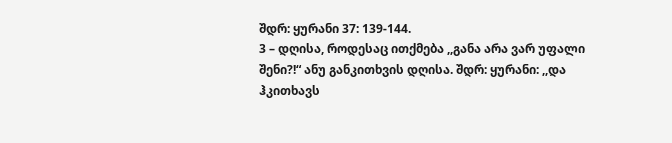შდრ: ყურანი 37: 139-144.
3 – დღისა, როდესაც ითქმება ,,განა არა ვარ უფალი შენი?!“ ანუ განკითხვის დღისა. შდრ: ყურანი: ,,და ჰკითხავს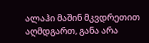ალაჰი მაშინ მკვდრეთით აღმდგართ, განა არა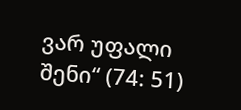ვარ უფალი შენი“ (74: 51)